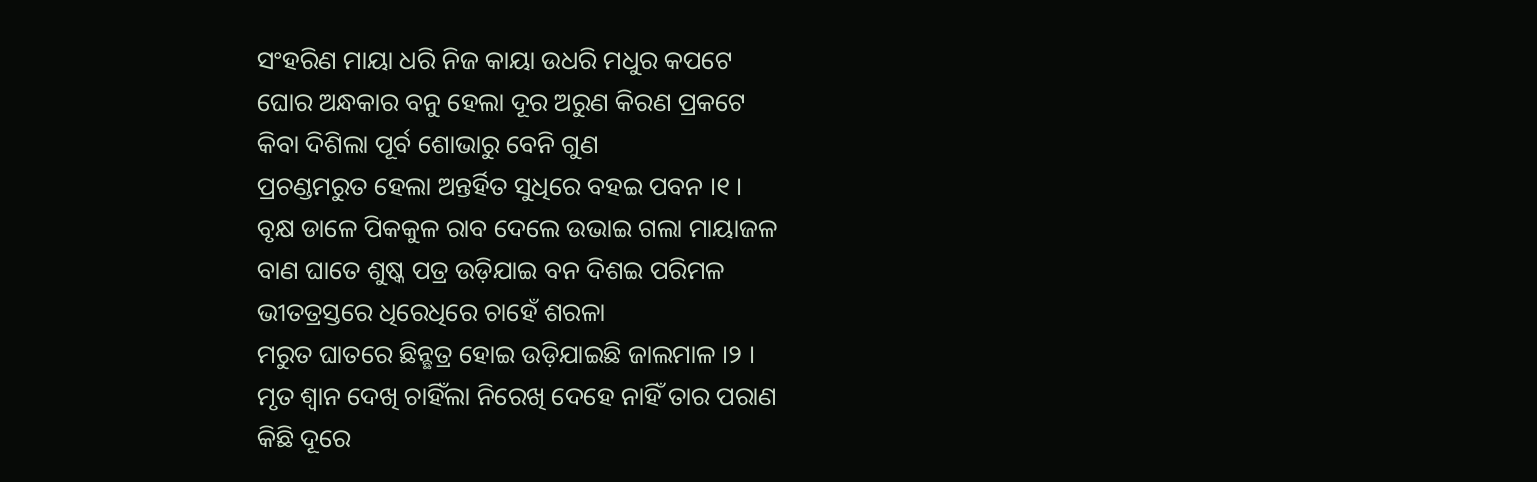ସଂହରିଣ ମାୟା ଧରି ନିଜ କାୟା ଉଧରି ମଧୁର କପଟେ
ଘୋର ଅନ୍ଧକାର ବନୁ ହେଲା ଦୂର ଅରୁଣ କିରଣ ପ୍ରକଟେ
କିବା ଦିଶିଲା ପୂର୍ବ ଶୋଭାରୁ ବେନି ଗୁଣ
ପ୍ରଚଣ୍ଡମରୁତ ହେଲା ଅନ୍ତର୍ହିତ ସୁଧିରେ ବହଇ ପବନ ।୧ ।
ବୃକ୍ଷ ଡାଳେ ପିକକୁଳ ରାବ ଦେଲେ ଉଭାଇ ଗଲା ମାୟାଜଳ
ବାଣ ଘାତେ ଶୁଷ୍କ ପତ୍ର ଉଡ଼ିଯାଇ ବନ ଦିଶଇ ପରିମଳ
ଭୀତତ୍ରସ୍ତରେ ଧିରେଧିରେ ଚାହେଁ ଶରଳା
ମରୁତ ଘାତରେ ଛିନ୍ଛତ୍ର ହୋଇ ଉଡ଼ିଯାଇଛି ଜାଲମାଳ ।୨ ।
ମୃତ ଶ୍ୱାନ ଦେଖି ଚାହିଁଲା ନିରେଖି ଦେହେ ନାହିଁ ତାର ପରାଣ
କିଛି ଦୂରେ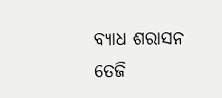ବ୍ୟାଧ ଶରାସନ ତେଜି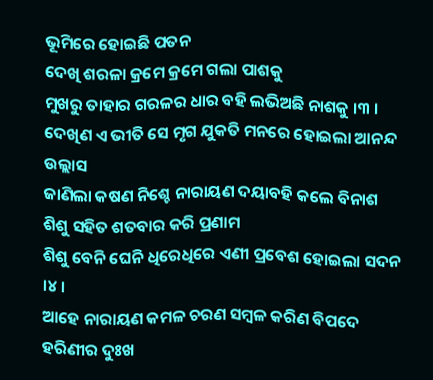ଭୂମିରେ ହୋଇଛି ପତନ
ଦେଖି ଶରଳା କ୍ରମେ କ୍ରମେ ଗଲା ପାଶକୁ
ମୁଖରୁ ତାହାର ଗରଳର ଧାର ବହି ଲଭିଅଛି ନାଶକୁ ।୩ ।
ଦେଖିଣ ଏ ଭୀତି ସେ ମୃଗ ଯୁକତି ମନରେ ହୋଇଲା ଆନନ୍ଦ ଉଲ୍ଲାସ
ଜାଣିଲା କଷଣ ନିଶ୍ଚେ ନାରାୟଣ ଦୟାବହି କଲେ ବିନାଶ
ଶିଶୁ ସହିତ ଶତବାର କରି ପ୍ରଣାମ
ଶିଶୁ ବେନି ଘେନି ଧିରେଧିରେ ଏଣୀ ପ୍ରବେଶ ହୋଇଲା ସଦନ ।୪ ।
ଆହେ ନାରାୟଣ କମଳ ଚରଣ ସମ୍ବଳ କରିଣ ବିପଦେ
ହରିଣୀର ଦୁଃଖ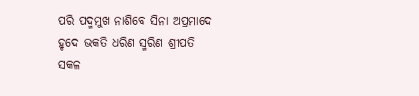ପରି ପଦ୍ମମୁଖ ନାଶିବେ ସିନା ଅପ୍ରମାଦେ
ହୃଦେ ଭକତି ଧରିଣ ସ୍ମରିଣ ଶ୍ରୀପତି
ସକଳ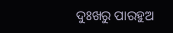ଦୁଃଖରୁ ପାରହୁଅ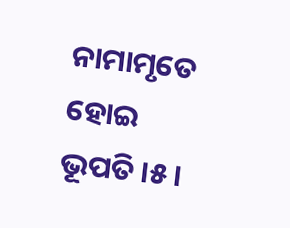ନାମାମୃତେ ହୋଇ ଭୂପତି ।୫ ।